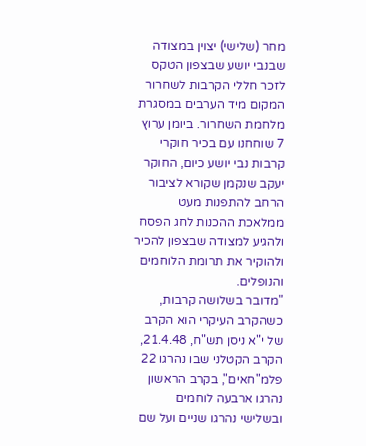מחר (שלישי) יצוין במצודה שבנבי יושע שבצפון הטקס לזכר חללי הקרבות לשחרור המקום מיד הערבים במסגרת מלחמת השחרור. ביומן ערוץ 7 שוחחנו עם בכיר חוקרי קרבות נבי יושע כיום, החוקר יעקב שנקמן שקורא לציבור הרחב להתפנות מעט ממלאכת ההכנות לחג הפסח ולהגיע למצודה שבצפון להכיר ולהוקיר את תרומת הלוחמים והנופלים.
"מדובר בשלושה קרבות, כשהקרב העיקרי הוא הקרב של י"א ניסן תש"ח, 21.4.48, הקרב הקטלני שבו נהרגו 22 פלמ"חאים", בקרב הראשון נהרגו ארבעה לוחמים ובשלישי נהרגו שניים ועל שם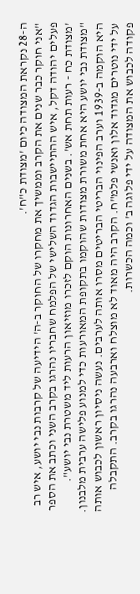ה-28 נקראת המצודה כיום 'מצודת כ"ח'.
"אני חוקר כבר שנים את הקרב וממשיך את מחקרו של החוקר ב-ה' הידיעה של קרבות נבי יושע, איש רב פעלים יהודה דקל, איש ההתיישבות הגדוד השלישי של הפלמח שחבריו נהרגו בקרב השני וכתב את הספר 'מצודת כח - רעות תחת אש'. בשנים האחרונות הוקם לזכרו מוזיאון הרעות ליד משטרת נבי יושע".
"מצודת נבי יושע היא אחת משורת מצודות שהוקמו בתקופת המאורעות כדי למנוע פלישה ערבית מלבנון. היא הוקמה ב-1939 וערב הפינוי הבריטי הבריטים מסרו אותה לערבים. נעשה ניסיון ראשון לכבוש אותה על ידי נוטרים מגדוד אלון ואנשי פלמ"ח. הקרב היה מאוד לא מוצלח וארבעה נהרגו בקרב. התקבלה פקודה לכבוש את המצודה על ידי פלוגה ב' וכמה הכשרות.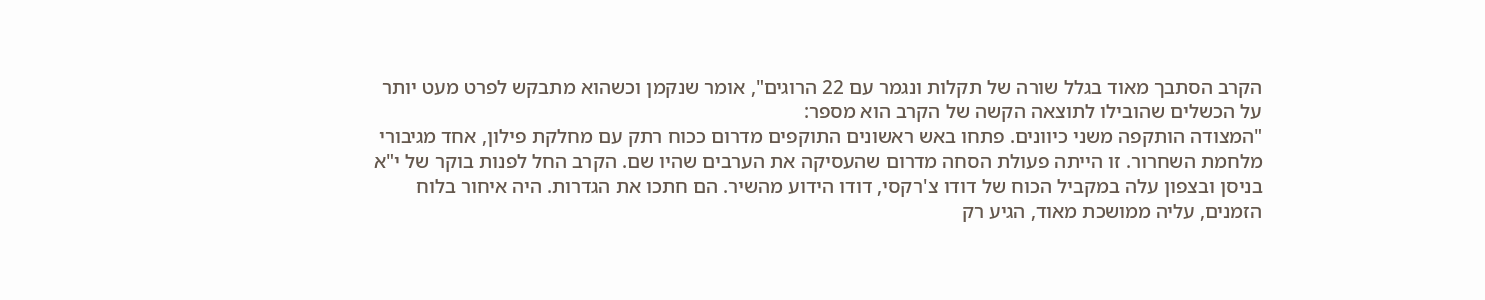הקרב הסתבך מאוד בגלל שורה של תקלות ונגמר עם 22 הרוגים", אומר שנקמן וכשהוא מתבקש לפרט מעט יותר על הכשלים שהובילו לתוצאה הקשה של הקרב הוא מספר:
"המצודה הותקפה משני כיוונים. פתחו באש ראשונים התוקפים מדרום ככוח רתק עם מחלקת פילון, אחד מגיבורי מלחמת השחרור. זו הייתה פעולת הסחה מדרום שהעסיקה את הערבים שהיו שם. הקרב החל לפנות בוקר של י"א בניסן ובצפון עלה במקביל הכוח של דודו צ'רקסי, דודו הידוע מהשיר. הם חתכו את הגדרות. היה איחור בלוח הזמנים, עליה ממושכת מאוד, הגיע רק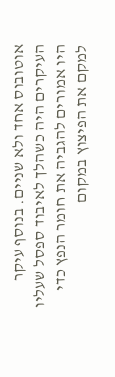אוטובוס אחד ולא שניים. בנוסף עיקר העיקרים היה כשהלך לאיבוד ספסל שעליו היו אמורים להגביה את חומר הנפץ כדי למקם את הפיצוץ במקום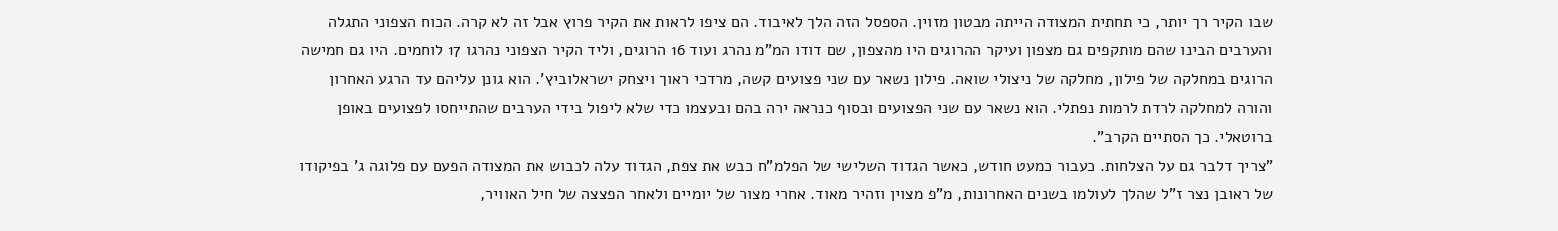שבו הקיר רך יותר, כי תחתית המצודה הייתה מבטון מזוין. הספסל הזה הלך לאיבוד. הם ציפו לראות את הקיר פרוץ אבל זה לא קרה. הכוח הצפוני התגלה והערבים הבינו שהם מותקפים גם מצפון ועיקר ההרוגים היו מהצפון, שם דודו המ"מ נהרג ועוד 16 הרוגים, וליד הקיר הצפוני נהרגו 17 לוחמים. היו גם חמישה הרוגים במחלקה של פילון, מחלקה של ניצולי שואה. פילון נשאר עם שני פצועים קשה, מרדכי ראוך ויצחק ישראלוביץ'. הוא גונן עליהם עד הרגע האחרון והורה למחלקה לרדת לרמות נפתלי. הוא נשאר עם שני הפצועים ובסוף כנראה ירה בהם ובעצמו כדי שלא ליפול בידי הערבים שהתייחסו לפצועים באופן ברוטאלי. כך הסתיים הקרב".
"צריך דלבר גם על הצלחות. כעבור כמעט חודש, כאשר הגדוד השלישי של הפלמ"ח כבש את צפת, הגדוד עלה לכבוש את המצודה הפעם עם פלוגה ג' בפיקודו של ראובן נצר ז"ל שהלך לעולמו בשנים האחרונות, מ"פ מצוין וזהיר מאוד. אחרי מצור של יומיים ולאחר הפצצה של חיל האוויר,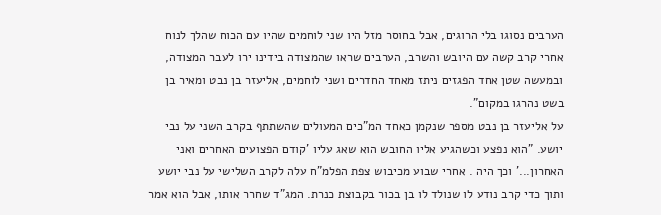הערבים נסוגו בלי הרוגים, אבל בחוסר מזל היו שני לוחמים שהיו עם הכוח שהלך לנוח אחרי קרב קשה עם היובש והשרב, הערבים שראו שהמצודה בידינו ירו לעבר המצודה, ובמעשה שטן אחד הפגזים ניתז מאחד החדרים ושני לוחמים, אליעזר בן נבט ומאיר בן בשט נהרגו במקום".
על אליעזר בן נבט מספר שנקמן כאחד המ"כים המעולים שהשתתף בקרב השני על נבי יושע. "הוא נפצע וכשהגיע אליו החובש הוא שאג עליו 'קודם הפצועים האחרים ואני האחרון...' וכך היה . אחרי שבוע מכיבוש צפת הפלמ"ח עלה לקרב השלישי על נבי יושע ותוך כדי קרב נודע לו שנולד לו בן בכור בקבוצת כנרת. המג"ד שחרר אותו, אבל הוא אמר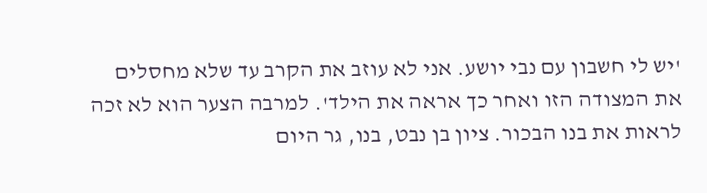'יש לי חשבון עם נבי יושע. אני לא עוזב את הקרב עד שלא מחסלים את המצודה הזו ואחר כך אראה את הילד'. למרבה הצער הוא לא זכה לראות את בנו הבכור. ציון בן נבט, בנו, גר היום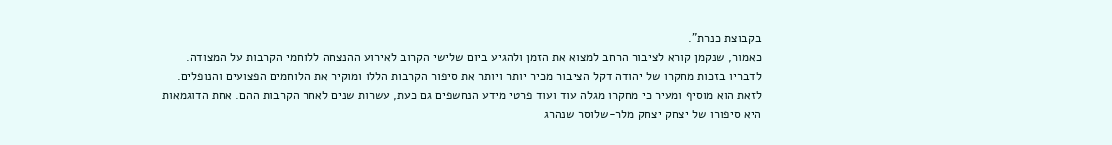בקבוצת כנרת".
כאמור, שנקמן קורא לציבור הרחב למצוא את הזמן ולהגיע ביום שלישי הקרוב לאירוע ההנצחה ללוחמי הקרבות על המצודה. לדבריו בזכות מחקרו של יהודה דקל הציבור מכיר יותר ויותר את סיפור הקרבות הללו ומוקיר את הלוחמים הפצועים והנופלים.
לזאת הוא מוסיף ומעיר כי מחקרו מגלה עוד ועוד פרטי מידע הנחשפים גם כעת, עשרות שנים לאחר הקרבות ההם. אחת הדוגמאות היא סיפורו של יצחק יצחק מלר-שלוסר שנהרג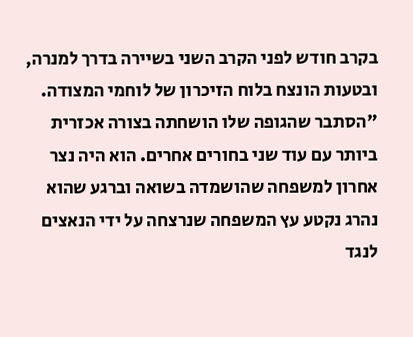בקרב חודש לפני הקרב השני בשיירה בדרך למנרה, ובטעות הונצח בלוח הזיכרון של לוחמי המצודה. "הסתבר שהגופה שלו הושחתה בצורה אכזרית ביותר עם עוד שני בחורים אחרים. הוא היה נצר אחרון למשפחה שהושמדה בשואה וברגע שהוא נהרג נקטע עץ המשפחה שנרצחה על ידי הנאצים לנגד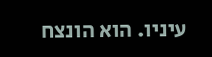עיניו. הוא הונצח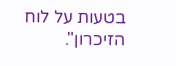בטעות על לוח הזיכרון".